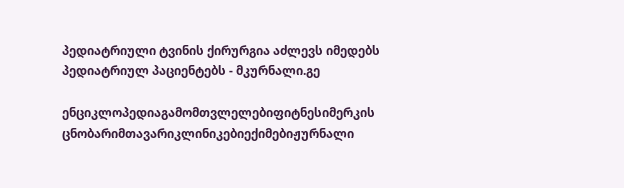პედიატრიული ტვინის ქირურგია აძლევს იმედებს პედიატრიულ პაციენტებს - მკურნალი.გე

ენციკლოპედიაგამომთვლელებიფიტნესიმერკის ცნობარიმთავარიკლინიკებიექიმებიჟურნალი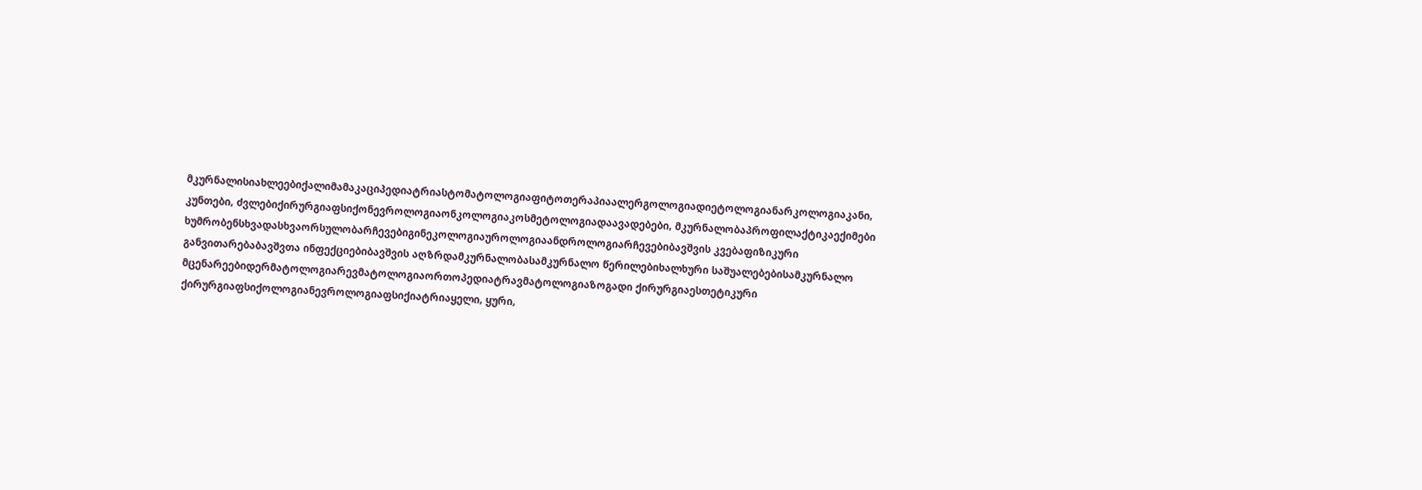მკურნალისიახლეებიქალიმამაკაციპედიატრიასტომატოლოგიაფიტოთერაპიაალერგოლოგიადიეტოლოგიანარკოლოგიაკანი, კუნთები, ძვლებიქირურგიაფსიქონევროლოგიაონკოლოგიაკოსმეტოლოგიადაავადებები, მკურნალობაპროფილაქტიკაექიმები ხუმრობენსხვადასხვაორსულობარჩევებიგინეკოლოგიაუროლოგიაანდროლოგიარჩევებიბავშვის კვებაფიზიკური განვითარებაბავშვთა ინფექციებიბავშვის აღზრდამკურნალობასამკურნალო წერილებიხალხური საშუალებებისამკურნალო მცენარეებიდერმატოლოგიარევმატოლოგიაორთოპედიატრავმატოლოგიაზოგადი ქირურგიაესთეტიკური ქირურგიაფსიქოლოგიანევროლოგიაფსიქიატრიაყელი, ყური,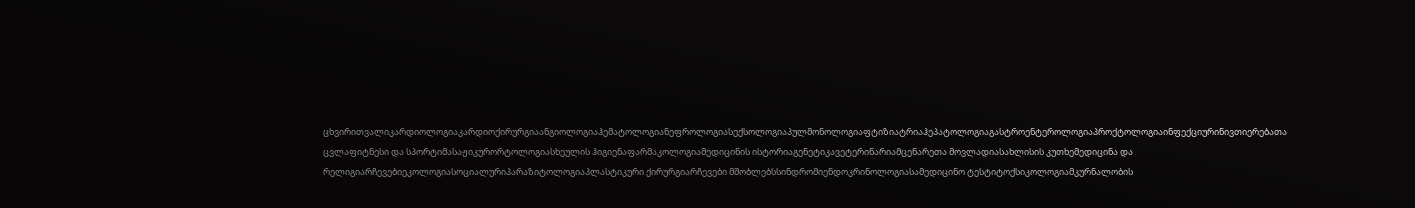ცხვირითვალიკარდიოლოგიაკარდიოქირურგიაანგიოლოგიაჰემატოლოგიანეფროლოგიასექსოლოგიაპულმონოლოგიაფტიზიატრიაჰეპატოლოგიაგასტროენტეროლოგიაპროქტოლოგიაინფექციურინივთიერებათა ცვლაფიტნესი და სპორტიმასაჟიკურორტოლოგიასხეულის ჰიგიენაფარმაკოლოგიამედიცინის ისტორიაგენეტიკავეტერინარიამცენარეთა მოვლადიასახლისის კუთხემედიცინა და რელიგიარჩევებიეკოლოგიასოციალურიპარაზიტოლოგიაპლასტიკური ქირურგიარჩევები მშობლებსსინდრომიენდოკრინოლოგიასამედიცინო ტესტიტოქსიკოლოგიამკურნალობის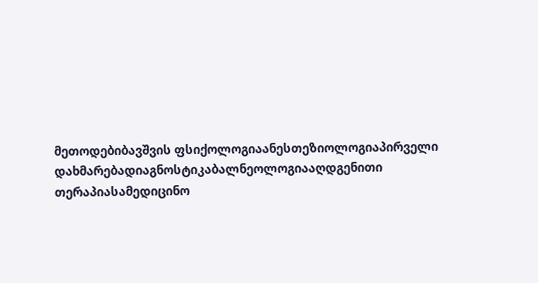მეთოდებიბავშვის ფსიქოლოგიაანესთეზიოლოგიაპირველი დახმარებადიაგნოსტიკაბალნეოლოგიააღდგენითი თერაპიასამედიცინო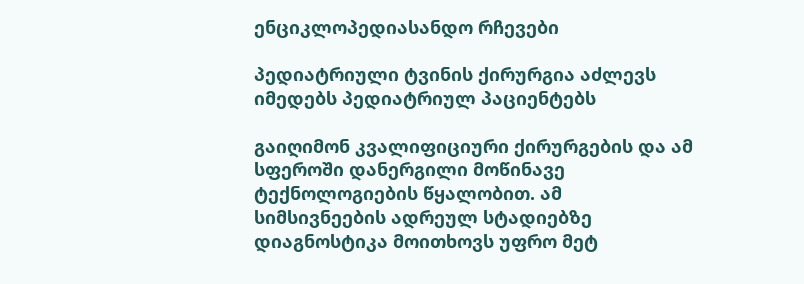ენციკლოპედიასანდო რჩევები

პედიატრიული ტვინის ქირურგია აძლევს იმედებს პედიატრიულ პაციენტებს

გაიღიმონ კვალიფიციური ქირურგების და ამ სფეროში დანერგილი მოწინავე ტექნოლოგიების წყალობით. ამ სიმსივნეების ადრეულ სტადიებზე დიაგნოსტიკა მოითხოვს უფრო მეტ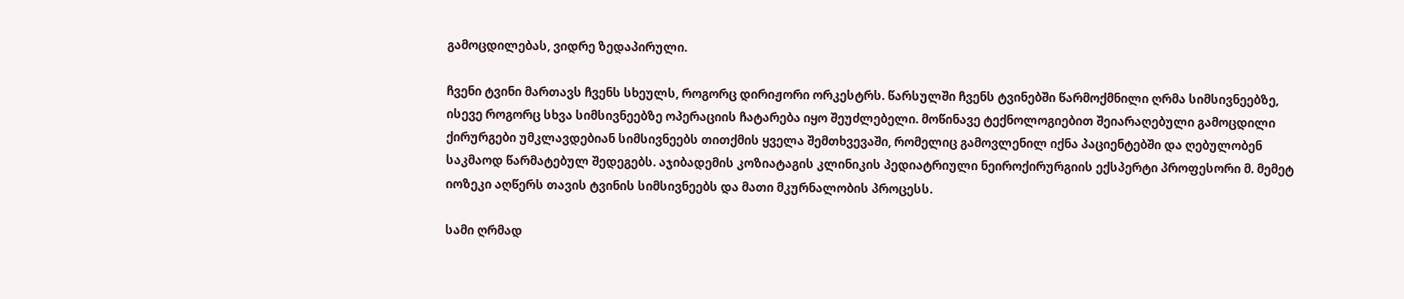გამოცდილებას, ვიდრე ზედაპირული.

ჩვენი ტვინი მართავს ჩვენს სხეულს, როგორც დირიჟორი ორკესტრს. წარსულში ჩვენს ტვინებში წარმოქმნილი ღრმა სიმსივნეებზე, ისევე როგორც სხვა სიმსივნეებზე ოპერაციის ჩატარება იყო შეუძლებელი. მოწინავე ტექნოლოგიებით შეიარაღებული გამოცდილი ქირურგები უმკლავდებიან სიმსივნეებს თითქმის ყველა შემთხვევაში, რომელიც გამოვლენილ იქნა პაციენტებში და ღებულობენ საკმაოდ წარმატებულ შედეგებს. აჯიბადემის კოზიატაგის კლინიკის პედიატრიული ნეიროქირურგიის ექსპერტი პროფესორი მ. მემეტ იოზეკი აღწერს თავის ტვინის სიმსივნეებს და მათი მკურნალობის პროცესს.

სამი ღრმად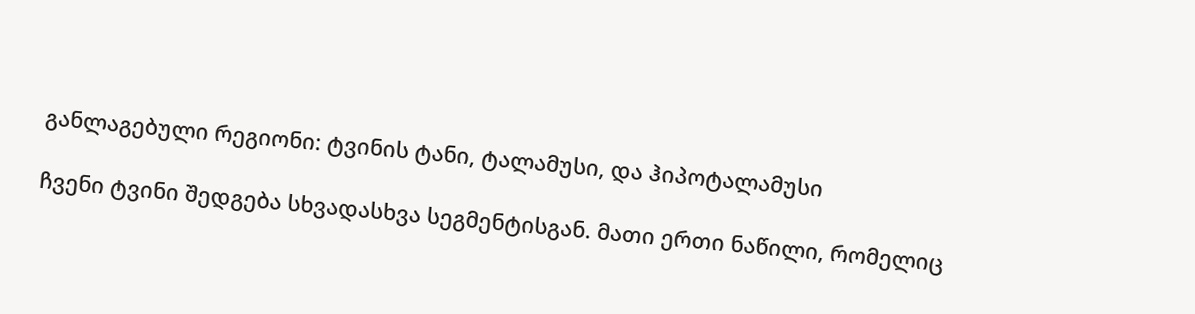განლაგებული რეგიონი: ტვინის ტანი, ტალამუსი, და ჰიპოტალამუსი

ჩვენი ტვინი შედგება სხვადასხვა სეგმენტისგან. მათი ერთი ნაწილი, რომელიც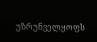უზრუნველყოფს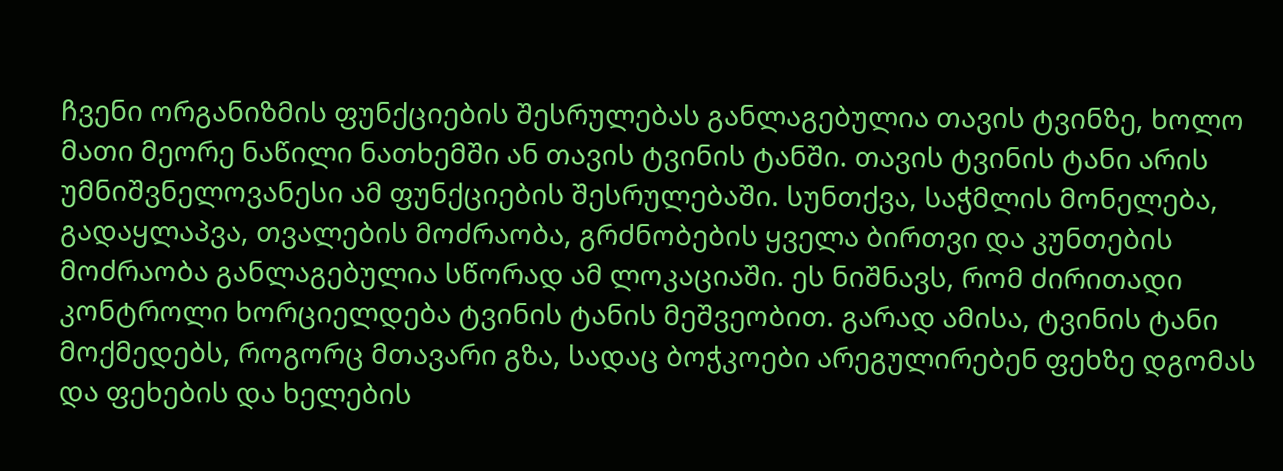ჩვენი ორგანიზმის ფუნქციების შესრულებას განლაგებულია თავის ტვინზე, ხოლო მათი მეორე ნაწილი ნათხემში ან თავის ტვინის ტანში. თავის ტვინის ტანი არის უმნიშვნელოვანესი ამ ფუნქციების შესრულებაში. სუნთქვა, საჭმლის მონელება, გადაყლაპვა, თვალების მოძრაობა, გრძნობების ყველა ბირთვი და კუნთების მოძრაობა განლაგებულია სწორად ამ ლოკაციაში. ეს ნიშნავს, რომ ძირითადი კონტროლი ხორციელდება ტვინის ტანის მეშვეობით. გარად ამისა, ტვინის ტანი მოქმედებს, როგორც მთავარი გზა, სადაც ბოჭკოები არეგულირებენ ფეხზე დგომას და ფეხების და ხელების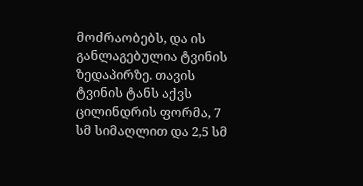მოძრაობებს, და ის განლაგებულია ტვინის ზედაპირზე. თავის ტვინის ტანს აქვს ცილინდრის ფორმა, 7 სმ სიმაღლით და 2,5 სმ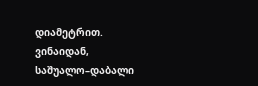დიამეტრით. ვინაიდან, საშუალო–დაბალი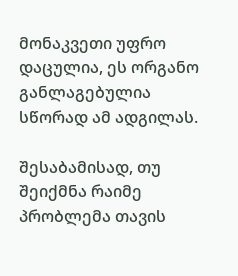მონაკვეთი უფრო დაცულია, ეს ორგანო განლაგებულია სწორად ამ ადგილას.

შესაბამისად, თუ შეიქმნა რაიმე პრობლემა თავის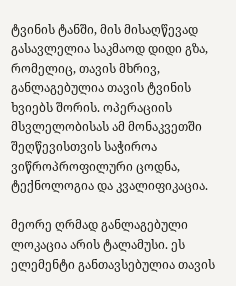ტვინის ტანში, მის მისაღწევად გასავლელია საკმაოდ დიდი გზა, რომელიც, თავის მხრივ, განლაგებულია თავის ტვინის ხვიებს შორის. ოპერაციის მსვლელობისას ამ მონაკვეთში შეღწევისთვის საჭიროა ვიწროპროფილური ცოდნა, ტექნოლოგია და კვალიფიკაცია.

მეორე ღრმად განლაგებული ლოკაცია არის ტალამუსი. ეს ელემენტი განთავსებულია თავის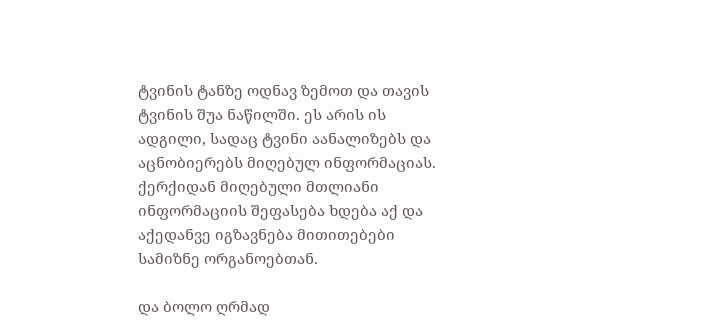ტვინის ტანზე ოდნავ ზემოთ და თავის ტვინის შუა ნაწილში. ეს არის ის ადგილი, სადაც ტვინი აანალიზებს და აცნობიერებს მიღებულ ინფორმაციას. ქერქიდან მიღებული მთლიანი ინფორმაციის შეფასება ხდება აქ და აქედანვე იგზავნება მითითებები სამიზნე ორგანოებთან.

და ბოლო ღრმად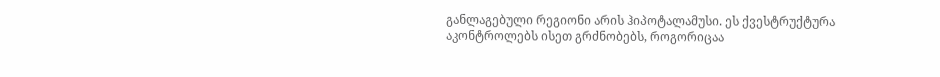განლაგებული რეგიონი არის ჰიპოტალამუსი. ეს ქვესტრუქტურა აკონტროლებს ისეთ გრძნობებს, როგორიცაა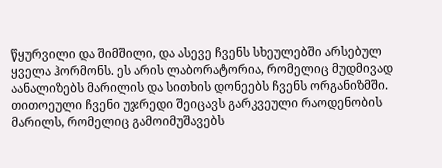წყურვილი და შიმშილი, და ასევე ჩვენს სხეულებში არსებულ ყველა ჰორმონს. ეს არის ლაბორატორია, რომელიც მუდმივად აანალიზებს მარილის და სითხის დონეებს ჩვენს ორგანიზმში. თითოეული ჩვენი უჯრედი შეიცავს გარკვეული რაოდენობის მარილს, რომელიც გამოიმუშავებს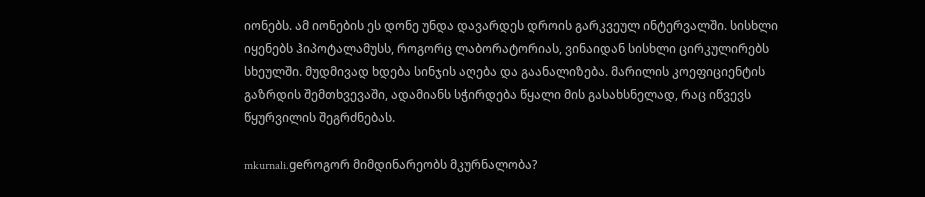იონებს. ამ იონების ეს დონე უნდა დავარდეს დროის გარკვეულ ინტერვალში. სისხლი იყენებს ჰიპოტალამუსს, როგორც ლაბორატორიას, ვინაიდან სისხლი ცირკულირებს სხეულში. მუდმივად ხდება სინჯის აღება და გაანალიზება. მარილის კოეფიციენტის გაზრდის შემთხვევაში, ადამიანს სჭირდება წყალი მის გასახსნელად, რაც იწვევს წყურვილის შეგრძნებას.

mkurnali.geროგორ მიმდინარეობს მკურნალობა?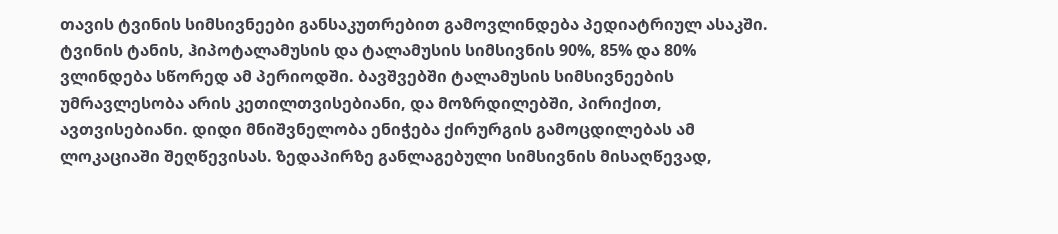თავის ტვინის სიმსივნეები განსაკუთრებით გამოვლინდება პედიატრიულ ასაკში. ტვინის ტანის, ჰიპოტალამუსის და ტალამუსის სიმსივნის 90%, 85% და 80% ვლინდება სწორედ ამ პერიოდში. ბავშვებში ტალამუსის სიმსივნეების უმრავლესობა არის კეთილთვისებიანი, და მოზრდილებში, პირიქით, ავთვისებიანი. დიდი მნიშვნელობა ენიჭება ქირურგის გამოცდილებას ამ ლოკაციაში შეღწევისას. ზედაპირზე განლაგებული სიმსივნის მისაღწევად,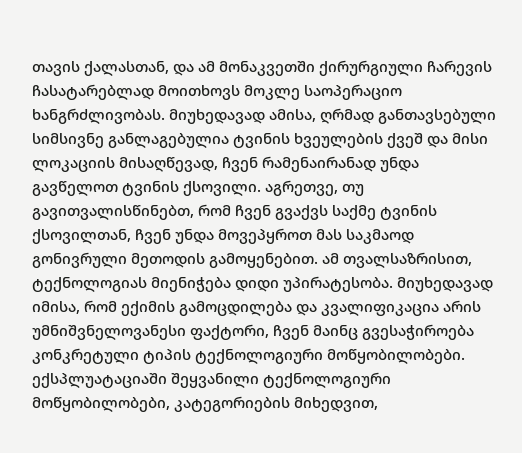თავის ქალასთან, და ამ მონაკვეთში ქირურგიული ჩარევის ჩასატარებლად მოითხოვს მოკლე საოპერაციო ხანგრძლივობას. მიუხედავად ამისა, ღრმად განთავსებული სიმსივნე განლაგებულია ტვინის ხვეულების ქვეშ და მისი ლოკაციის მისაღწევად, ჩვენ რამენაირანად უნდა გავწელოთ ტვინის ქსოვილი. აგრეთვე, თუ გავითვალისწინებთ, რომ ჩვენ გვაქვს საქმე ტვინის ქსოვილთან, ჩვენ უნდა მოვეპყროთ მას საკმაოდ გონივრული მეთოდის გამოყენებით. ამ თვალსაზრისით, ტექნოლოგიას მიენიჭება დიდი უპირატესობა. მიუხედავად იმისა, რომ ექიმის გამოცდილება და კვალიფიკაცია არის უმნიშვნელოვანესი ფაქტორი, ჩვენ მაინც გვესაჭიროება კონკრეტული ტიპის ტექნოლოგიური მოწყობილობები. ექსპლუატაციაში შეყვანილი ტექნოლოგიური მოწყობილობები, კატეგორიების მიხედვით,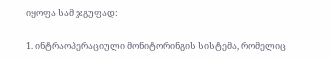იყოფა სამ ჯგუფად:

1. ინტრაოპერაციული მონიტორინგის სისტემა, რომელიც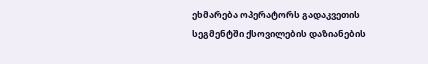ეხმარება ოპერატორს გადაკვეთის სეგმენტში ქსოვილების დაზიანების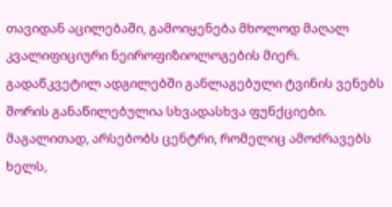თავიდან აცილებაში, გამოიყენება მხოლოდ მაღალ კვალიფიციური ნეიროფიზიოლოგების მიერ. გადაწკვეტილ ადგილებში განლაგებული ტვინის ვენებს შორის განაწილებულია სხვადასხვა ფუნქციები. მაგალითად, არსებობს ცენტრი, რომელიც ამოძრავებს ხელს,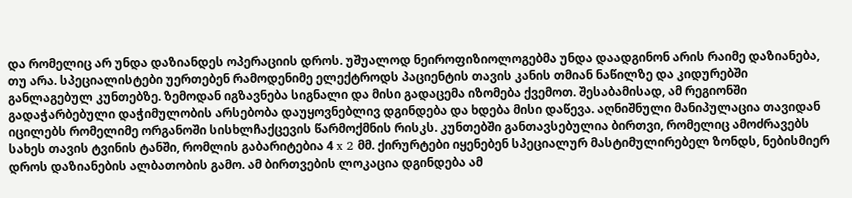და რომელიც არ უნდა დაზიანდეს ოპერაციის დროს. უშუალოდ ნეიროფიზიოლოგებმა უნდა დაადგინონ არის რაიმე დაზიანება, თუ არა. სპეციალისტები უერთებენ რამოდენიმე ელექტროდს პაციენტის თავის კანის თმიან ნაწილზე და კიდურებში განლაგებულ კუნთებზე. ზემოდან იგზავნება სიგნალი და მისი გადაცემა იზომება ქვემოთ. შესაბამისად, ამ რეგიონში გადაჭარბებული დაჭიმულობის არსებობა დაუყოვნებლივ დგინდება და ხდება მისი დაწევა. აღნიშნული მანიპულაცია თავიდან იცილებს რომელიმე ორგანოში სისხლჩაქცევის წარმოქმნის რისკს. კუნთებში განთავსებულია ბირთვი, რომელიც ამოძრავებს სახეს თავის ტვინის ტანში, რომლის გაბარიტებია 4 x 2 მმ. ქირურტები იყენებენ სპეციალურ მასტიმულირებელ ზონდს, ნებისმიერ დროს დაზიანების ალბათობის გამო. ამ ბირთვების ლოკაცია დგინდება ამ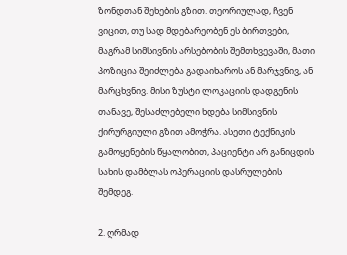ზონდთან შეხების გზით. თეორიულად, ჩვენ ვიცით, თუ სად მდებარეობენ ეს ბირთვები, მაგრამ სიმსივნის არსებობის შემთხვევაში, მათი პოზიცია შეიძლება გადაიხაროს ან მარჯვნივ, ან მარცხვნივ. მისი ზუსტი ლოკაციის დადგენის თანავე, შესაძლებელი ხდება სიმსივნის ქირურგიული გზით ამოჭრა. ასეთი ტექნიკის გამოყენების წყალობით, პაციენტი არ განიცდის სახის დამბლას ოპერაციის დასრულების შემდეგ.

2. ღრმად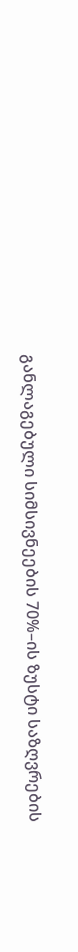განლაგებული სიმსივნეების 70%–ის ზუსტი საზღვრების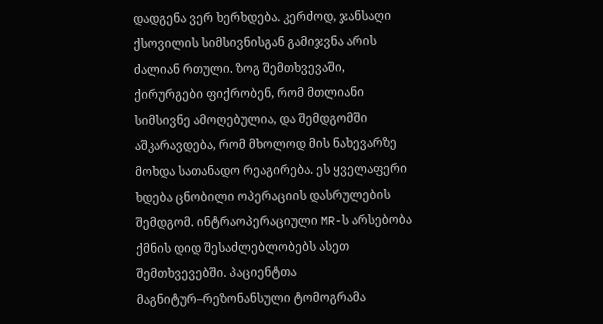დადგენა ვერ ხერხდება. კერძოდ, ჯანსაღი ქსოვილის სიმსივნისგან გამიჯვნა არის ძალიან რთული. ზოგ შემთხვევაში, ქირურგები ფიქრობენ, რომ მთლიანი სიმსივნე ამოღებულია, და შემდგომში აშკარავდება, რომ მხოლოდ მის ნახევარზე მოხდა სათანადო რეაგირება. ეს ყველაფერი ხდება ცნობილი ოპერაციის დასრულების შემდგომ. ინტრაოპერაციული MR-ს არსებობა ქმნის დიდ შესაძლებლობებს ასეთ შემთხვევებში. პაციენტთა მაგნიტურ–რეზონანსული ტომოგრამა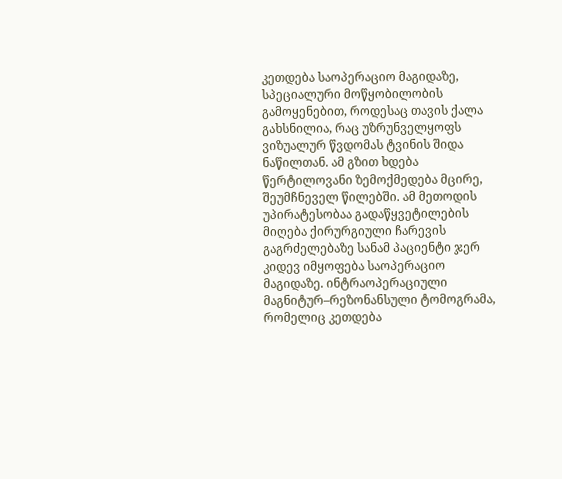კეთდება საოპერაციო მაგიდაზე, სპეციალური მოწყობილობის გამოყენებით, როდესაც თავის ქალა გახსნილია, რაც უზრუნველყოფს ვიზუალურ წვდომას ტვინის შიდა ნაწილთან. ამ გზით ხდება წერტილოვანი ზემოქმედება მცირე, შეუმჩნეველ წილებში. ამ მეთოდის უპირატესობაა გადაწყვეტილების მიღება ქირურგიული ჩარევის გაგრძელებაზე სანამ პაციენტი ჯერ კიდევ იმყოფება საოპერაციო მაგიდაზე. ინტრაოპერაციული მაგნიტურ–რეზონანსული ტომოგრამა, რომელიც კეთდება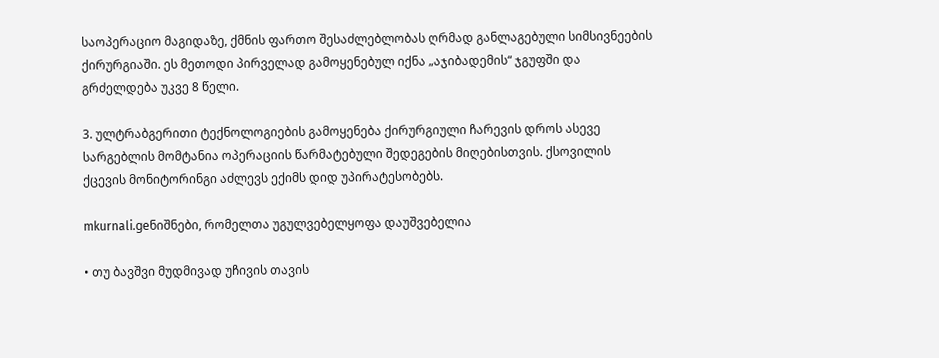საოპერაციო მაგიდაზე, ქმნის ფართო შესაძლებლობას ღრმად განლაგებული სიმსივნეების ქირურგიაში. ეს მეთოდი პირველად გამოყენებულ იქნა „აჯიბადემის“ ჯგუფში და გრძელდება უკვე 8 წელი.

3. ულტრაბგერითი ტექნოლოგიების გამოყენება ქირურგიული ჩარევის დროს ასევე სარგებლის მომტანია ოპერაციის წარმატებული შედეგების მიღებისთვის. ქსოვილის ქცევის მონიტორინგი აძლევს ექიმს დიდ უპირატესობებს.

mkurnali.geნიშნები, რომელთა უგულვებელყოფა დაუშვებელია

• თუ ბავშვი მუდმივად უჩივის თავის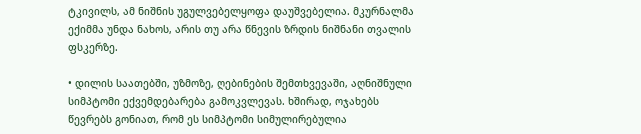ტკივილს, ამ ნიშნის უგულვებელყოფა დაუშვებელია. მკურნალმა ექიმმა უნდა ნახოს, არის თუ არა წნევის ზრდის ნიშნანი თვალის ფსკერზე.

• დილის საათებში, უზმოზე, ღებინების შემთხვევაში, აღნიშნული სიმპტომი ექვემდებარება გამოკვლევას. ხშირად, ოჯახებს წევრებს გონიათ, რომ ეს სიმპტომი სიმულირებულია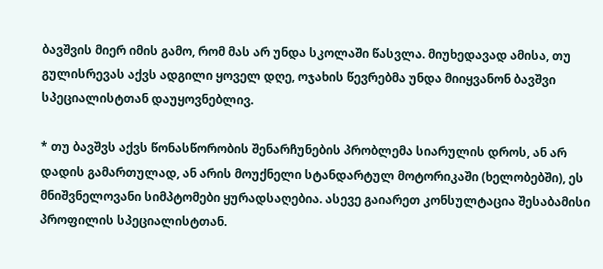ბავშვის მიერ იმის გამო, რომ მას არ უნდა სკოლაში წასვლა. მიუხედავად ამისა, თუ გულისრევას აქვს ადგილი ყოველ დღე, ოჯახის წევრებმა უნდა მიიყვანონ ბავშვი სპეციალისტთან დაუყოვნებლივ.

* თუ ბავშვს აქვს წონასწორობის შენარჩუნების პრობლემა სიარულის დროს, ან არ დადის გამართულად, ან არის მოუქნელი სტანდარტულ მოტორიკაში (ხელობებში), ეს მნიშვნელოვანი სიმპტომები ყურადსაღებია. ასევე გაიარეთ კონსულტაცია შესაბამისი პროფილის სპეციალისტთან.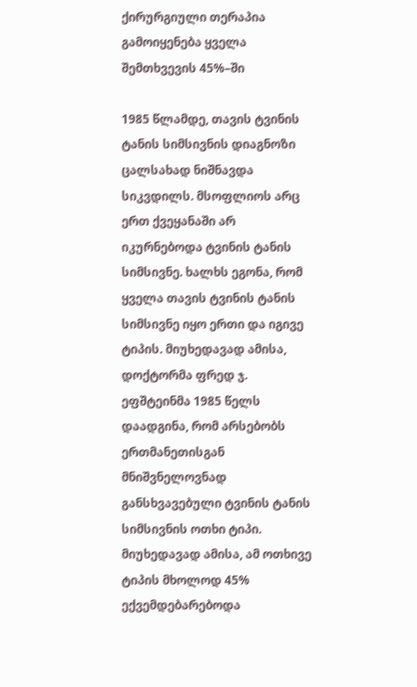ქირურგიული თერაპია გამოიყენება ყველა შემთხვევის 45%–ში

1985 წლამდე, თავის ტვინის ტანის სიმსივნის დიაგნოზი ცალსახად ნიშნავდა სიკვდილს. მსოფლიოს არც ერთ ქვეყანაში არ იკურნებოდა ტვინის ტანის სიმსივნე. ხალხს ეგონა, რომ ყველა თავის ტვინის ტანის სიმსივნე იყო ერთი და იგივე ტიპის. მიუხედავად ამისა, დოქტორმა ფრედ ჯ. ეფშტეინმა 1985 წელს დაადგინა, რომ არსებობს ერთმანეთისგან მნიშვნელოვნად განსხვავებული ტვინის ტანის სიმსივნის ოთხი ტიპი. მიუხედავად ამისა, ამ ოთხივე ტიპის მხოლოდ 45% ექვემდებარებოდა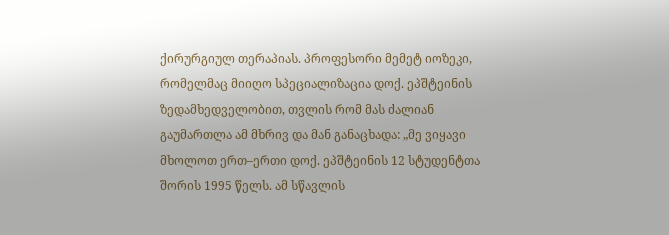ქირურგიულ თერაპიას. პროფესორი მემეტ იოზეკი, რომელმაც მიიღო სპეციალიზაცია დოქ. ეპშტეინის ზედამხედველობით, თვლის რომ მას ძალიან გაუმართლა ამ მხრივ და მან განაცხადა: „მე ვიყავი მხოლოთ ერთ–ერთი დოქ. ეპშტეინის 12 სტუდენტთა შორის 1995 წელს. ამ სწავლის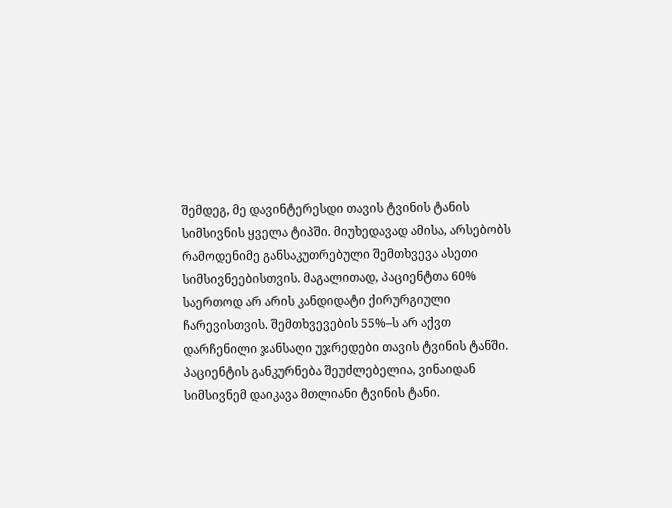შემდეგ, მე დავინტერესდი თავის ტვინის ტანის სიმსივნის ყველა ტიპში. მიუხედავად ამისა, არსებობს რამოდენიმე განსაკუთრებული შემთხვევა ასეთი სიმსივნეებისთვის. მაგალითად, პაციენტთა 60% საერთოდ არ არის კანდიდატი ქირურგიული ჩარევისთვის. შემთხვევების 55%–ს არ აქვთ დარჩენილი ჯანსაღი უჯრედები თავის ტვინის ტანში. პაციენტის განკურნება შეუძლებელია, ვინაიდან სიმსივნემ დაიკავა მთლიანი ტვინის ტანი.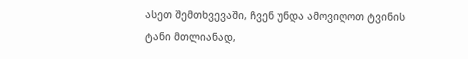ასეთ შემთხვევაში, ჩვენ უნდა ამოვიღოთ ტვინის ტანი მთლიანად,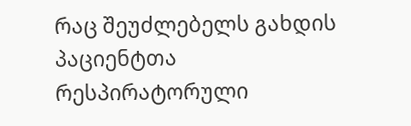რაც შეუძლებელს გახდის პაციენტთა რესპირატორული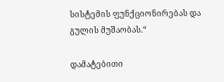სისტემის ფუნქციონირებას და გულის მუშაობას.“

დამატებითი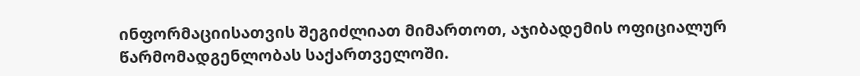ინფორმაციისათვის შეგიძლიათ მიმართოთ, აჯიბადემის ოფიციალურ წარმომადგენლობას საქართველოში.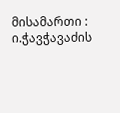მისამართი : ი.ჭავჭავაძის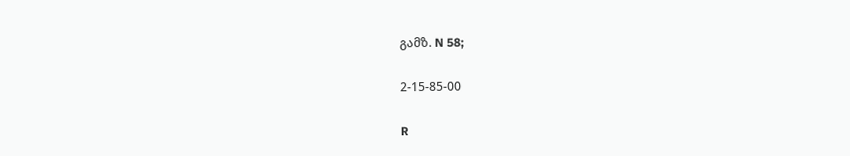გამზ. N 58;

2-15-85-00

R